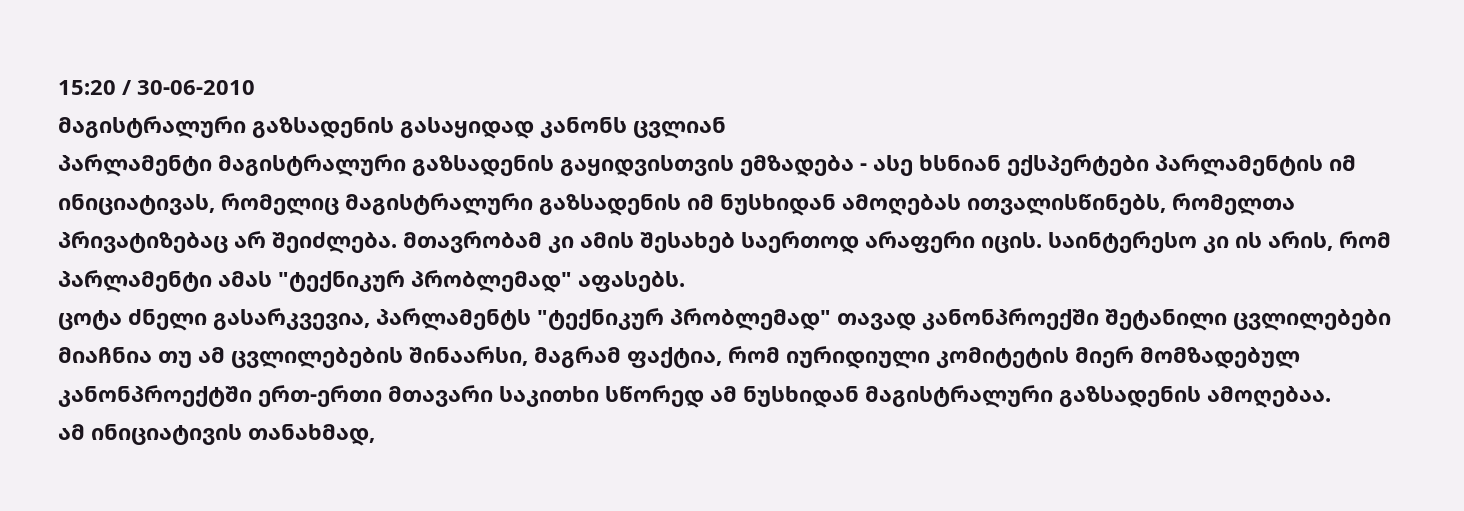15:20 / 30-06-2010
მაგისტრალური გაზსადენის გასაყიდად კანონს ცვლიან
პარლამენტი მაგისტრალური გაზსადენის გაყიდვისთვის ემზადება - ასე ხსნიან ექსპერტები პარლამენტის იმ ინიციატივას, რომელიც მაგისტრალური გაზსადენის იმ ნუსხიდან ამოღებას ითვალისწინებს, რომელთა პრივატიზებაც არ შეიძლება. მთავრობამ კი ამის შესახებ საერთოდ არაფერი იცის. საინტერესო კი ის არის, რომ პარლამენტი ამას "ტექნიკურ პრობლემად" აფასებს.
ცოტა ძნელი გასარკვევია, პარლამენტს "ტექნიკურ პრობლემად" თავად კანონპროექში შეტანილი ცვლილებები მიაჩნია თუ ამ ცვლილებების შინაარსი, მაგრამ ფაქტია, რომ იურიდიული კომიტეტის მიერ მომზადებულ კანონპროექტში ერთ-ერთი მთავარი საკითხი სწორედ ამ ნუსხიდან მაგისტრალური გაზსადენის ამოღებაა.
ამ ინიციატივის თანახმად,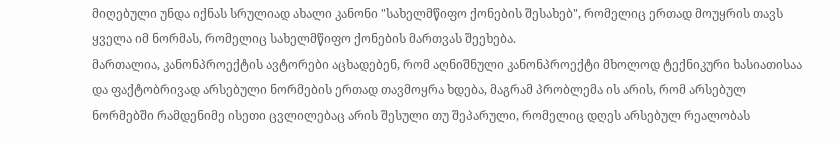მიღებული უნდა იქნას სრულიად ახალი კანონი "სახელმწიფო ქონების შესახებ", რომელიც ერთად მოუყრის თავს ყველა იმ ნორმას, რომელიც სახელმწიფო ქონების მართვას შეეხება.
მართალია, კანონპროექტის ავტორები აცხადებენ, რომ აღნიშნული კანონპროექტი მხოლოდ ტექნიკური ხასიათისაა და ფაქტობრივად არსებული ნორმების ერთად თავმოყრა ხდება, მაგრამ პრობლემა ის არის, რომ არსებულ ნორმებში რამდენიმე ისეთი ცვლილებაც არის შესული თუ შეპარული, რომელიც დღეს არსებულ რეალობას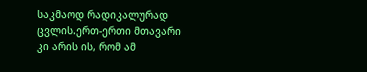საკმაოდ რადიკალურად ცვლის.ერთ-ერთი მთავარი კი არის ის, რომ ამ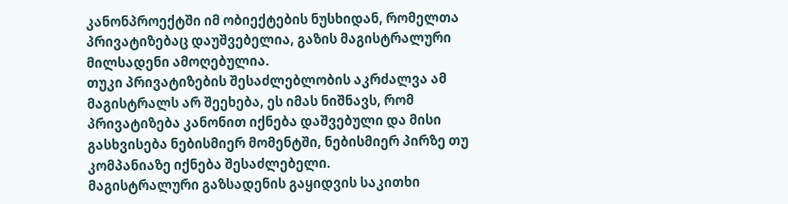კანონპროექტში იმ ობიექტების ნუსხიდან, რომელთა პრივატიზებაც დაუშვებელია, გაზის მაგისტრალური მილსადენი ამოღებულია.
თუკი პრივატიზების შესაძლებლობის აკრძალვა ამ მაგისტრალს არ შეეხება, ეს იმას ნიშნავს, რომ პრივატიზება კანონით იქნება დაშვებული და მისი გასხვისება ნებისმიერ მომენტში, ნებისმიერ პირზე თუ კომპანიაზე იქნება შესაძლებელი.
მაგისტრალური გაზსადენის გაყიდვის საკითხი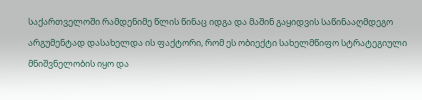საქართველოში რამდენიმე წლის წინაც იდგა და მაშინ გაყიდვის საწინააღმდეგო არგუმენტად დასახელდა ის ფაქტორი, რომ ეს ობიექტი სახელმწიფო სტრატეგიული მნიშვნელობის იყო და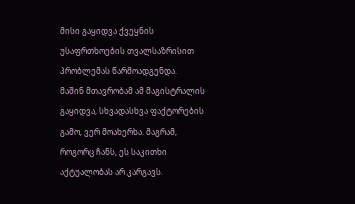მისი გაყიდვა ქვეყნის უსაფრთხოების თვალსაზრისით პრობლემას წარმოადგენდა.
მაშინ მთავრობამ ამ მაგისტრალის გაყიდვა, სხვადასხვა ფაქტორების გამო, ვერ მოახერხა. მაგრამ, როგორც ჩანს, ეს საკითხი აქტუალობას არ კარგავს.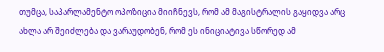თუმცა, საპარლამენტო ოპოზიცია მიიჩნევს, რომ ამ მაგისტრალის გაყიდვა არც ახლა არ შეიძლება და ვარაუდობენ, რომ ეს ინიციატივა სწორედ ამ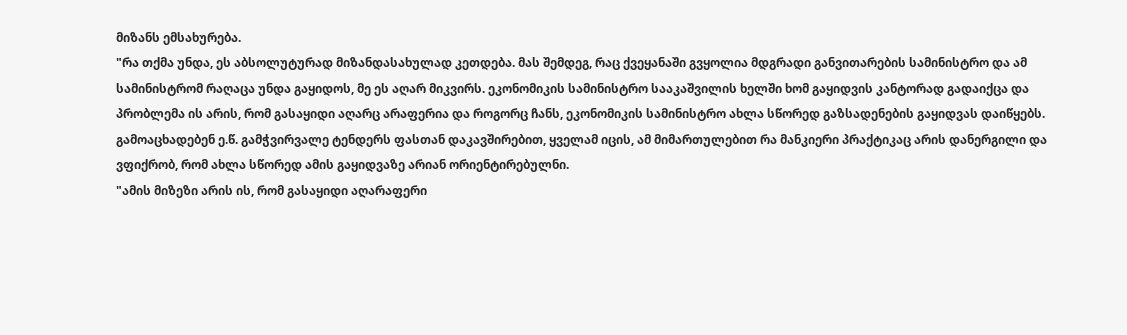მიზანს ემსახურება.
"რა თქმა უნდა, ეს აბსოლუტურად მიზანდასახულად კეთდება. მას შემდეგ, რაც ქვეყანაში გვყოლია მდგრადი განვითარების სამინისტრო და ამ სამინისტრომ რაღაცა უნდა გაყიდოს, მე ეს აღარ მიკვირს. ეკონომიკის სამინისტრო სააკაშვილის ხელში ხომ გაყიდვის კანტორად გადაიქცა და პრობლემა ის არის, რომ გასაყიდი აღარც არაფერია და როგორც ჩანს, ეკონომიკის სამინისტრო ახლა სწორედ გაზსადენების გაყიდვას დაიწყებს. გამოაცხადებენ ე.წ. გამჭვირვალე ტენდერს ფასთან დაკავშირებით, ყველამ იცის, ამ მიმართულებით რა მანკიერი პრაქტიკაც არის დანერგილი და ვფიქრობ, რომ ახლა სწორედ ამის გაყიდვაზე არიან ორიენტირებულნი.
"ამის მიზეზი არის ის, რომ გასაყიდი აღარაფერი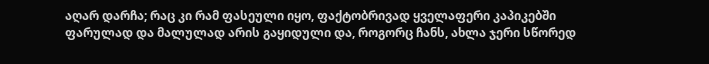აღარ დარჩა; რაც კი რამ ფასეული იყო, ფაქტობრივად ყველაფერი კაპიკებში ფარულად და მალულად არის გაყიდული და, როგორც ჩანს, ახლა ჯერი სწორედ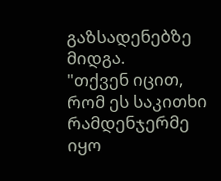გაზსადენებზე მიდგა.
"თქვენ იცით, რომ ეს საკითხი რამდენჯერმე იყო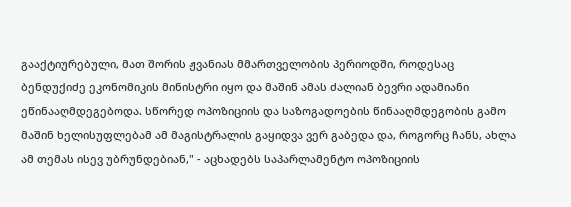გააქტიურებული, მათ შორის ჟვანიას მმართველობის პერიოდში, როდესაც ბენდუქიძე ეკონომიკის მინისტრი იყო და მაშინ ამას ძალიან ბევრი ადამიანი ეწინააღმდეგებოდა. სწორედ ოპოზიციის და საზოგადოების წინააღმდეგობის გამო მაშინ ხელისუფლებამ ამ მაგისტრალის გაყიდვა ვერ გაბედა და, როგორც ჩანს, ახლა ამ თემას ისევ უბრუნდებიან," - აცხადებს საპარლამენტო ოპოზიციის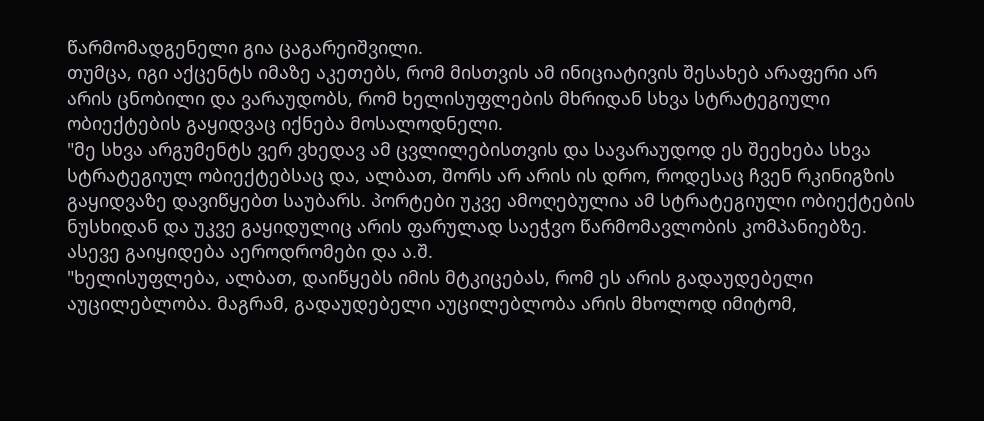წარმომადგენელი გია ცაგარეიშვილი.
თუმცა, იგი აქცენტს იმაზე აკეთებს, რომ მისთვის ამ ინიციატივის შესახებ არაფერი არ არის ცნობილი და ვარაუდობს, რომ ხელისუფლების მხრიდან სხვა სტრატეგიული ობიექტების გაყიდვაც იქნება მოსალოდნელი.
"მე სხვა არგუმენტს ვერ ვხედავ ამ ცვლილებისთვის და სავარაუდოდ ეს შეეხება სხვა სტრატეგიულ ობიექტებსაც და, ალბათ, შორს არ არის ის დრო, როდესაც ჩვენ რკინიგზის გაყიდვაზე დავიწყებთ საუბარს. პორტები უკვე ამოღებულია ამ სტრატეგიული ობიექტების ნუსხიდან და უკვე გაყიდულიც არის ფარულად საეჭვო წარმომავლობის კომპანიებზე. ასევე გაიყიდება აეროდრომები და ა.შ.
"ხელისუფლება, ალბათ, დაიწყებს იმის მტკიცებას, რომ ეს არის გადაუდებელი აუცილებლობა. მაგრამ, გადაუდებელი აუცილებლობა არის მხოლოდ იმიტომ,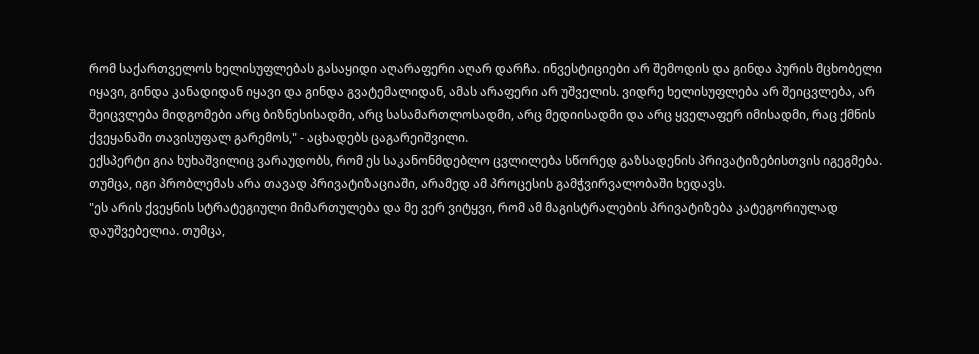რომ საქართველოს ხელისუფლებას გასაყიდი აღარაფერი აღარ დარჩა. ინვესტიციები არ შემოდის და გინდა პურის მცხობელი იყავი, გინდა კანადიდან იყავი და გინდა გვატემალიდან, ამას არაფერი არ უშველის. ვიდრე ხელისუფლება არ შეიცვლება, არ შეიცვლება მიდგომები არც ბიზნესისადმი, არც სასამართლოსადმი, არც მედიისადმი და არც ყველაფერ იმისადმი, რაც ქმნის ქვეყანაში თავისუფალ გარემოს," - აცხადებს ცაგარეიშვილი.
ექსპერტი გია ხუხაშვილიც ვარაუდობს, რომ ეს საკანონმდებლო ცვლილება სწორედ გაზსადენის პრივატიზებისთვის იგეგმება. თუმცა, იგი პრობლემას არა თავად პრივატიზაციაში, არამედ ამ პროცესის გამჭვირვალობაში ხედავს.
"ეს არის ქვეყნის სტრატეგიული მიმართულება და მე ვერ ვიტყვი, რომ ამ მაგისტრალების პრივატიზება კატეგორიულად დაუშვებელია. თუმცა,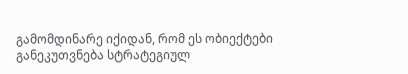გამომდინარე იქიდან, რომ ეს ობიექტები განეკუთვნება სტრატეგიულ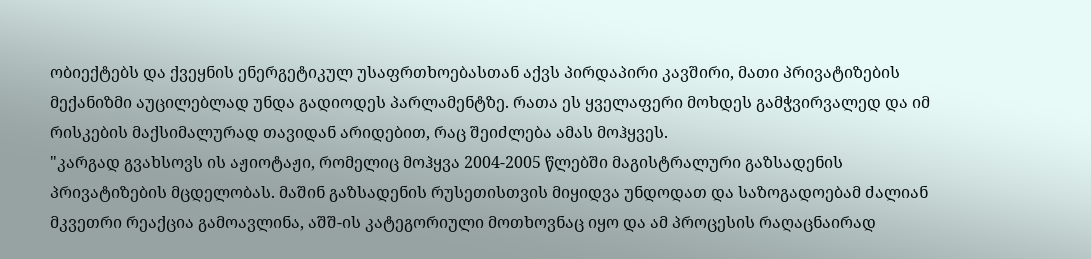ობიექტებს და ქვეყნის ენერგეტიკულ უსაფრთხოებასთან აქვს პირდაპირი კავშირი, მათი პრივატიზების მექანიზმი აუცილებლად უნდა გადიოდეს პარლამენტზე. რათა ეს ყველაფერი მოხდეს გამჭვირვალედ და იმ რისკების მაქსიმალურად თავიდან არიდებით, რაც შეიძლება ამას მოჰყვეს.
"კარგად გვახსოვს ის აჟიოტაჟი, რომელიც მოჰყვა 2004-2005 წლებში მაგისტრალური გაზსადენის პრივატიზების მცდელობას. მაშინ გაზსადენის რუსეთისთვის მიყიდვა უნდოდათ და საზოგადოებამ ძალიან მკვეთრი რეაქცია გამოავლინა, აშშ-ის კატეგორიული მოთხოვნაც იყო და ამ პროცესის რაღაცნაირად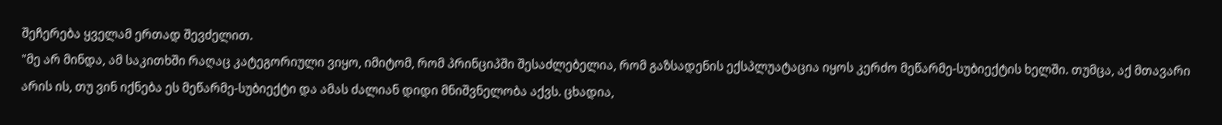შეჩერება ყველამ ერთად შევძელით.
"მე არ მინდა, ამ საკითხში რაღაც კატეგორიული ვიყო, იმიტომ, რომ პრინციპში შესაძლებელია, რომ გაზსადენის ექსპლუატაცია იყოს კერძო მეწარმე-სუბიექტის ხელში. თუმცა, აქ მთავარი არის ის, თუ ვინ იქნება ეს მეწარმე-სუბიექტი და ამას ძალიან დიდი მნიშვნელობა აქვს. ცხადია,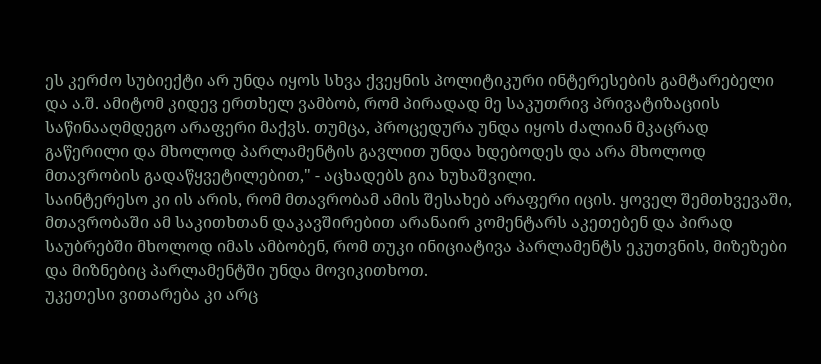ეს კერძო სუბიექტი არ უნდა იყოს სხვა ქვეყნის პოლიტიკური ინტერესების გამტარებელი და ა.შ. ამიტომ კიდევ ერთხელ ვამბობ, რომ პირადად მე საკუთრივ პრივატიზაციის საწინააღმდეგო არაფერი მაქვს. თუმცა, პროცედურა უნდა იყოს ძალიან მკაცრად გაწერილი და მხოლოდ პარლამენტის გავლით უნდა ხდებოდეს და არა მხოლოდ მთავრობის გადაწყვეტილებით," - აცხადებს გია ხუხაშვილი.
საინტერესო კი ის არის, რომ მთავრობამ ამის შესახებ არაფერი იცის. ყოველ შემთხვევაში, მთავრობაში ამ საკითხთან დაკავშირებით არანაირ კომენტარს აკეთებენ და პირად საუბრებში მხოლოდ იმას ამბობენ, რომ თუკი ინიციატივა პარლამენტს ეკუთვნის, მიზეზები და მიზნებიც პარლამენტში უნდა მოვიკითხოთ.
უკეთესი ვითარება კი არც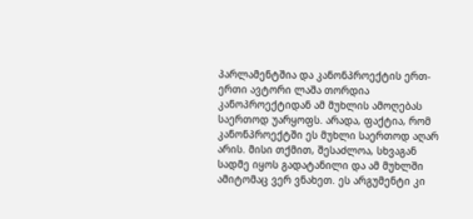პარლამენტშია და კანონპროექტის ერთ-ერთი ავტორი ლაშა თორდია კანოპროექტიდან ამ მუხლის ამოღებას საერთოდ უარყოფს. არადა, ფაქტია, რომ კანონპროექტში ეს მუხლი საერთოდ აღარ არის. მისი თქმით, შესაძლოა, სხვაგან სადმე იყოს გადატანილი და ამ მუხლში ამიტომაც ვერ ვნახეთ. ეს არგუმენტი კი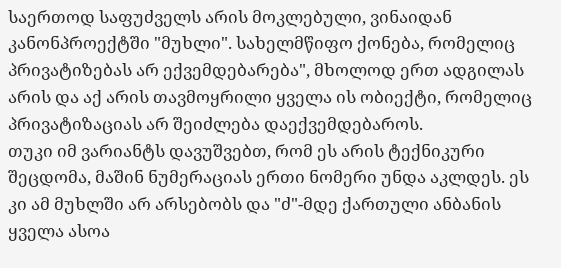საერთოდ საფუძველს არის მოკლებული, ვინაიდან კანონპროექტში "მუხლი". სახელმწიფო ქონება, რომელიც პრივატიზებას არ ექვემდებარება", მხოლოდ ერთ ადგილას არის და აქ არის თავმოყრილი ყველა ის ობიექტი, რომელიც პრივატიზაციას არ შეიძლება დაექვემდებაროს.
თუკი იმ ვარიანტს დავუშვებთ, რომ ეს არის ტექნიკური შეცდომა, მაშინ ნუმერაციას ერთი ნომერი უნდა აკლდეს. ეს კი ამ მუხლში არ არსებობს და "ძ"-მდე ქართული ანბანის ყველა ასოა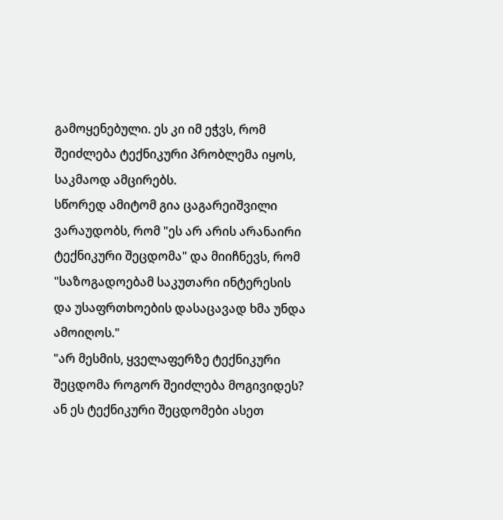გამოყენებული. ეს კი იმ ეჭვს, რომ შეიძლება ტექნიკური პრობლემა იყოს, საკმაოდ ამცირებს.
სწორედ ამიტომ გია ცაგარეიშვილი ვარაუდობს, რომ "ეს არ არის არანაირი ტექნიკური შეცდომა" და მიიჩნევს, რომ "საზოგადოებამ საკუთარი ინტერესის და უსაფრთხოების დასაცავად ხმა უნდა ამოიღოს."
"არ მესმის, ყველაფერზე ტექნიკური შეცდომა როგორ შეიძლება მოგივიდეს? ან ეს ტექნიკური შეცდომები ასეთ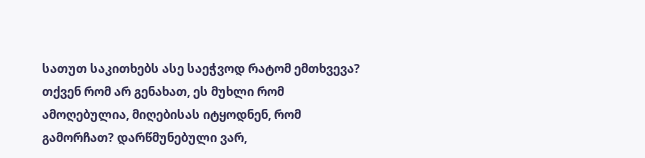სათუთ საკითხებს ასე საეჭვოდ რატომ ემთხვევა? თქვენ რომ არ გენახათ, ეს მუხლი რომ ამოღებულია, მიღებისას იტყოდნენ, რომ გამორჩათ? დარწმუნებული ვარ,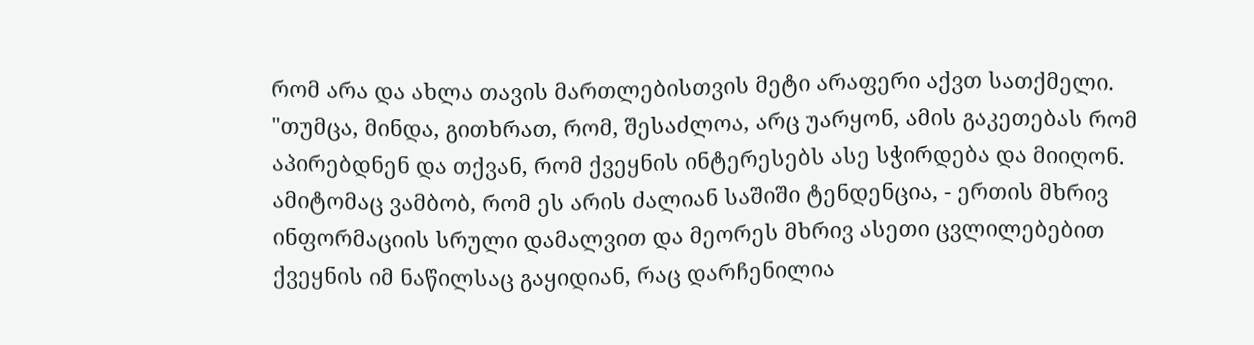რომ არა და ახლა თავის მართლებისთვის მეტი არაფერი აქვთ სათქმელი.
"თუმცა, მინდა, გითხრათ, რომ, შესაძლოა, არც უარყონ, ამის გაკეთებას რომ აპირებდნენ და თქვან, რომ ქვეყნის ინტერესებს ასე სჭირდება და მიიღონ. ამიტომაც ვამბობ, რომ ეს არის ძალიან საშიში ტენდენცია, - ერთის მხრივ ინფორმაციის სრული დამალვით და მეორეს მხრივ ასეთი ცვლილებებით ქვეყნის იმ ნაწილსაც გაყიდიან, რაც დარჩენილია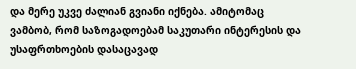და მერე უკვე ძალიან გვიანი იქნება. ამიტომაც ვამბობ, რომ საზოგადოებამ საკუთარი ინტერესის და უსაფრთხოების დასაცავად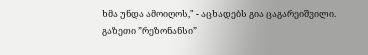ხმა უნდა ამოიღოს," - აცხადებს გია ცაგარეიშვილი.
გაზეთი ”რეზონანსი”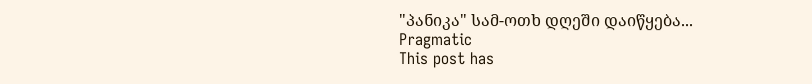"პანიკა" სამ-ოთხ დღეში დაიწყება...
Pragmatic
This post has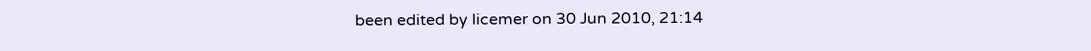been edited by licemer on 30 Jun 2010, 21:14